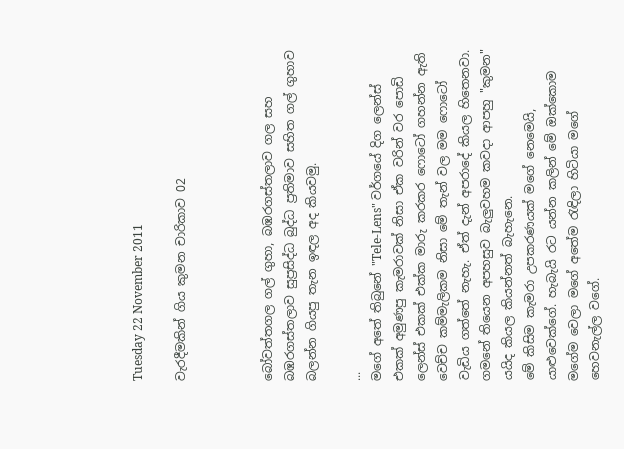Tuesday 22 November 2011

වැරදීමකින් ගිය කුමන චාරිකාව 02



බෝවත්තගල ගල් ගුහා, බඹරගස්තලාව ගල සහ බඹරගස්තලාව සුප්‍රසිද්ධ බුද්ධ ප්‍රතිමාව සහිත ගල් ගුහාව බලන්න ගියපු තැන ඉඳල අද කියවමු.

...
මගේ අතේ තිබුනේ "Tele-Lens" වර්ගයේ දිග ලෙන්ස් එකක් අමුණපු කැමරාවක් නිසා ඒක වරින් වර පොඩි ලෙන්ස් එකක් එක්ක මාරු කරකර ෆොටෝ ගහන්න ඇති වෙච්ච කම්මැලිකම නිසා මේ තැන් වල මම ෆොටෝ වැඩිය ගත්තේ නැහැ. ඒත් දැන් අපරාදේ කියල හිතෙනවා.  ගමනේ තියෙන අපහසුව බැලුවහම කවදා ආපහු "කුමන" යයිද කියල කියන්නත් බැහැනෙ.
මේ කිසිම කැමරා උපකරණයක් මගේ නෙමෙයි, යාළුවෙක්ගේ. හැබැයි රට යන්න කලින් මේ ඔක්කොම මගේම වෙලා මගේ අතේම රැඳිලා හිටියා මගේ හෙවනැල්ල වගේ.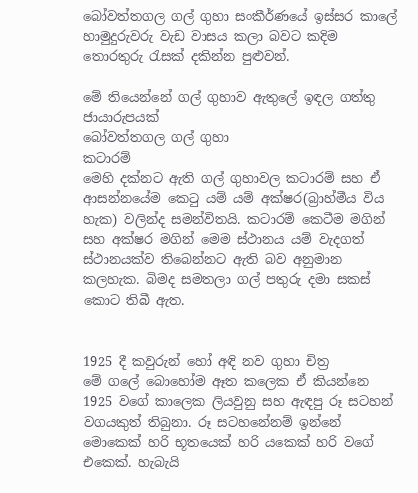බෝවත්තගල ගල් ගුහා සංකීර්ණයේ ඉස්සර කාලේ හාමුදුරුවරු වැඩ වාසය කලා බවට කදිම තොරතුරු රැසක් දකින්න පුළුවන්.

මේ තියෙන්නේ ගල් ගුහාව ඇතුලේ ඉඳල ගත්තු ජායාරුපයක්
බෝවත්තගල ගල් ගුහා
කටාරම්
මෙහි දක්නට ඇති ගල් ගුහාවල කටාරම් සහ ඒ ආසන්නයේම කෙටු යම් යම් අක්ෂර(බ්‍රාහ්මීය විය හැක) වලින්ද සමන්විතයි. කටාරම් කෙටීම මගින් සහ අක්ෂර මගින් මෙම ස්ථානය යම් වැදගත් ස්ථානයක්ව තිබෙන්නට ඇති බව අනුමාන කලහැක. බිමද සමතලා ගල් පතුරු දමා සකස් කොට තිබී ඇත.


1925 දී කවුරුන් හෝ අඳි නව ගුහා චිත්‍ර
මේ ගලේ බොහෝම ඈත කලෙක ඒ කියන්නෙ 1925 වගේ කාලෙක ලියවුනු සහ ඇඳපු රූ සටහන් වගයකුත් තිබුනා. රූ සටහනේනම් ඉන්නේ මොකෙක් හරි භූතයෙක් හරි යකෙක් හරි වගේ එකෙක්. හැබැයි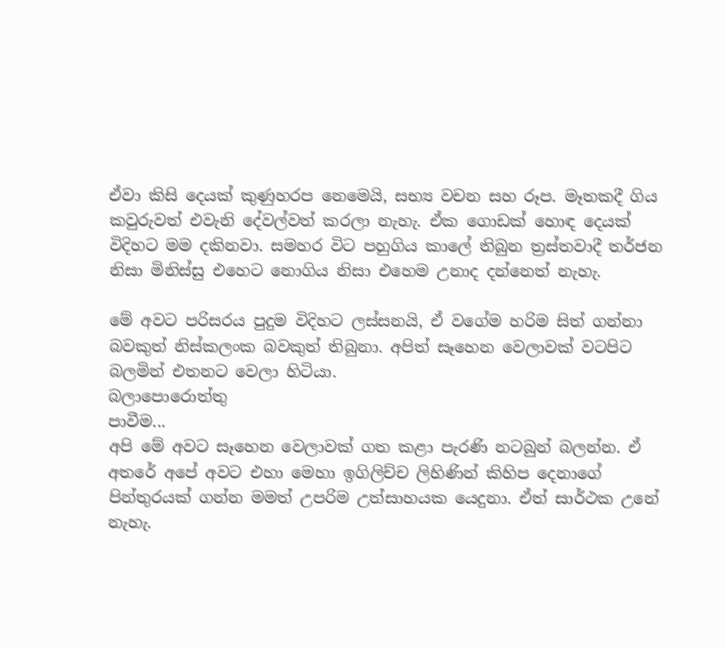ඒවා කිසි දෙයක් කුණුහරප නෙමෙයි, සභ්‍ය වචන සහ රූප. මෑතකදී ගිය කවුරුවත් එවැනි දේවල්වත් කරලා නැහැ. ඒක ගොඩක් හොඳ දෙයක් විදිහට මම දකිනවා. සමහර විට පහුගිය කාලේ තිබුන ත්‍රස්තවාදී තර්ජන නිසා මිනිස්සු එහෙට නොගිය නිසා එහෙම උනාද දන්නෙත් නැහැ.

මේ අවට පරිසරය පුදුම විදිහට ලස්සනයි, ඒ වගේම හරිම සිත් ගන්නා බවකුත් නිස්කලංක බවකුත් තිබුනා. අපිත් සෑහෙන වෙලාවක් වටපිට බලමින් එතනට වෙලා හිටියා.
බලාපොරොත්තු
පාවීම...
අපි මේ අවට සෑහෙන වෙලාවක් ගත කළා පැරණි නටබුන් බලන්න. ඒ අතරේ අපේ අවට එහා මෙහා ඉගිලිච්ච ලිහිණින් කිහිප දෙනාගේ පින්තුරයක් ගන්න මමත් උපරිම උත්සාහයක යෙදුනා. ඒත් සාර්ථක උනේ නැහැ.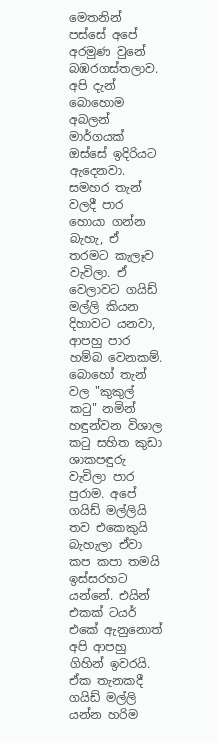මෙතනින් පස්සේ අපේ අරමුණ වුනේ බඹරගස්තලාව. අපි දැන් බොහොම අබලන් මාර්ගයක් ඔස්සේ ඉදිරියට ඇදෙනවා. සමහර තැන් වලදී පාර හොයා ගන්න බැහැ, ඒ තරමට කැලෑව වැවිලා. ඒ වෙලාවට ගයිඩ් මල්ලි කියන දිහාවට යනවා, ආපහු පාර හම්බ වෙනකම්. බොහෝ තැන් වල "කුකුල් කටු" නමින් හඳුන්වන විශාල කටු සහිත කුඩා ශාකපඳුරු වැවිලා පාර පුරාම. අපේ ගයිඩ් මල්ලියි තව එකෙකුයි බැහැලා ඒවා කප කපා තමයි ඉස්සරහට යන්නේ. එයින් එකක් ටයර් එකේ ඇනුනොත් අපි ආපහු ගිහින් ඉවරයි.
ඒක තැනකදී ගයිඩ් මල්ලි යන්න හරිම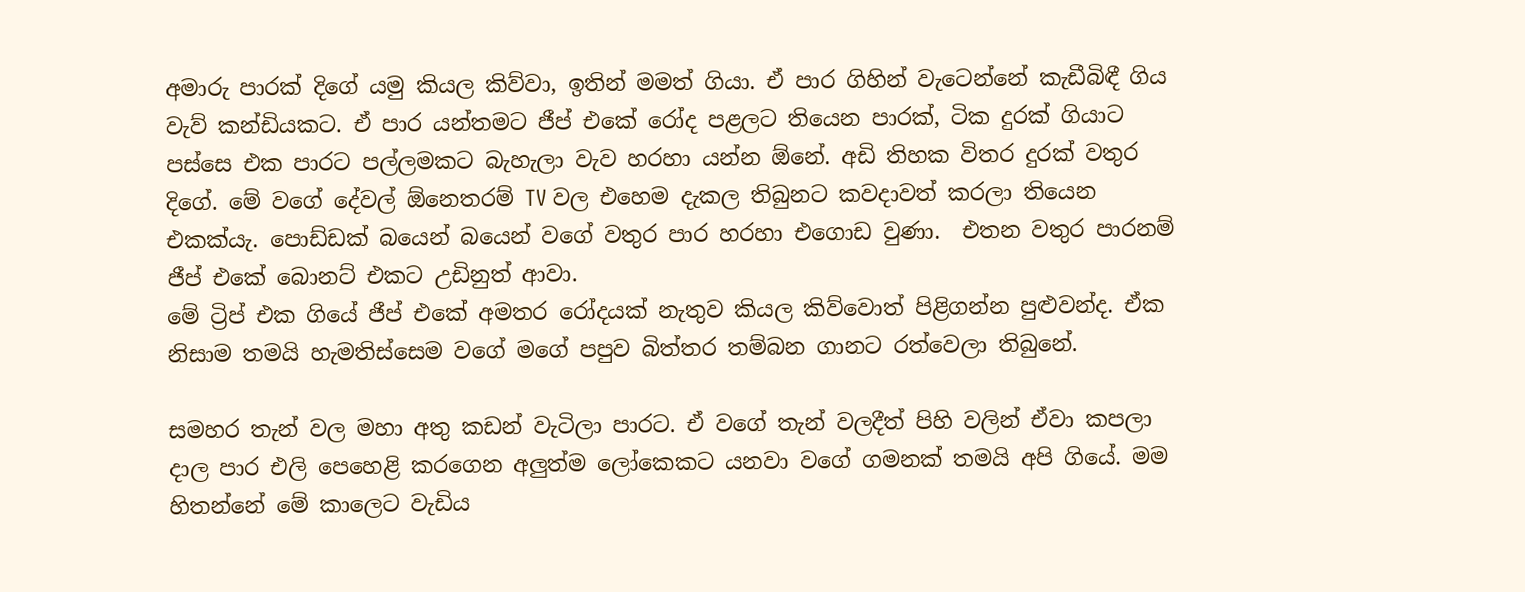අමාරු පාරක් දිගේ යමු කියල කිව්වා, ඉතින් මමත් ගියා. ඒ පාර ගිහින් වැටෙන්නේ කැඩීබිඳී ගිය වැව් කන්ඩියකට. ඒ පාර යන්තමට ජීප් එකේ රෝද පළලට තියෙන පාරක්, ටික දුරක් ගියාට පස්සෙ එක පාරට පල්ලමකට බැහැලා වැව හරහා යන්න ඕනේ. අඩි තිහක විතර දුරක් වතුර දිගේ. මේ වගේ දේවල් ඕනෙතරම් TV වල එහෙම දැකල තිබුනට කවදාවත් කරලා තියෙන එකක්යැ. පොඩ්ඩක් බයෙන් බයෙන් වගේ වතුර පාර හරහා එගොඩ වුණා.  එතන වතුර පාරනම් ජීප් එකේ බොනට් එකට උඩිනුත් ආවා.
මේ ට්‍රිප් එක ගියේ ජීප් එකේ අමතර රෝදයක් නැතුව කියල කිව්වොත් පිළිගන්න පුළුවන්ද. ඒක නිසාම තමයි හැමතිස්සෙම වගේ මගේ පපුව බිත්තර තම්බන ගානට රත්වෙලා තිබුනේ.

සමහර තැන් වල මහා අතු කඩන් වැටිලා පාරට. ඒ වගේ තැන් වලදීත් පිහි වලින් ඒවා කපලා දාල පාර එලි පෙහෙළි කරගෙන අලුත්ම ලෝකෙකට යනවා වගේ ගමනක් තමයි අපි ගියේ. මම හිතන්නේ මේ කාලෙට වැඩිය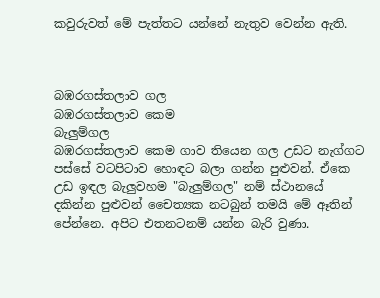කවුරුවත් මේ පැත්තට යන්නේ නැතුව වෙන්න ඇති.



බඹරගස්තලාව ගල
බඹරගස්තලාව කෙම
බැලුම්ගල
බඹරගස්තලාව කෙම ගාව තියෙන ගල උඩට නැග්ගට පස්සේ වටපිටාව හොඳට බලා ගන්න පුළුවන්. ඒකෙ උඩ ඉඳල බැලුවහම "බැලුම්ගල" නම් ස්ථානයේ දකින්න පුළුවන් චෛත්‍යක නටබුන් තමයි මේ ඈතින් පේන්නෙ. අපිට එතනටනම් යන්න බැරි වුණා.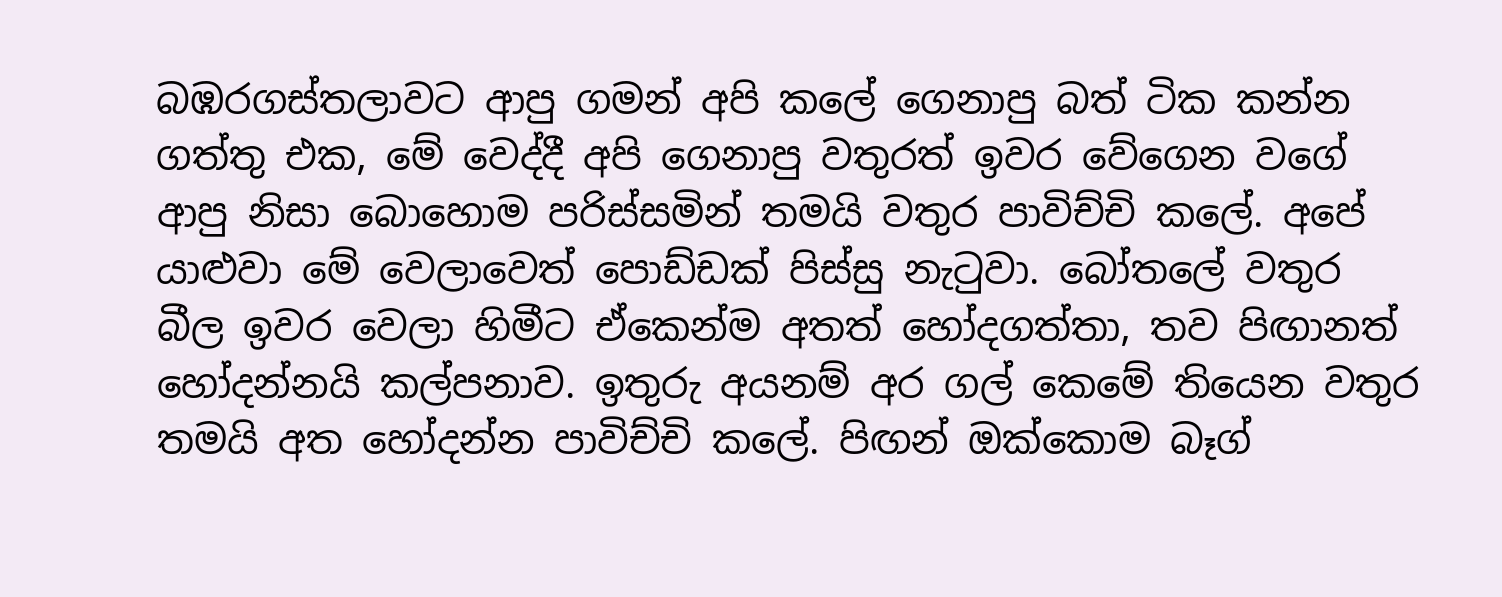බඹරගස්තලාවට ආපු ගමන් අපි කලේ ගෙනාපු බත් ටික කන්න ගත්තු එක, මේ වෙද්දී අපි ගෙනාපු වතුරත් ඉවර වේගෙන වගේ ආපු නිසා බොහොම පරිස්සමින් තමයි වතුර පාවිච්චි කලේ. අපේ යාළුවා මේ වෙලාවෙත් පොඩ්ඩක් පිස්සු නැටුවා. බෝතලේ වතුර බීල ඉවර වෙලා හිමීට ඒකෙන්ම අතත් හෝදගත්තා, තව පිඟානත් හෝදන්නයි කල්පනාව. ඉතුරු අයනම් අර ගල් කෙමේ තියෙන වතුර තමයි අත හෝදන්න පාවිච්චි කලේ. පිඟන් ඔක්කොම බෑග්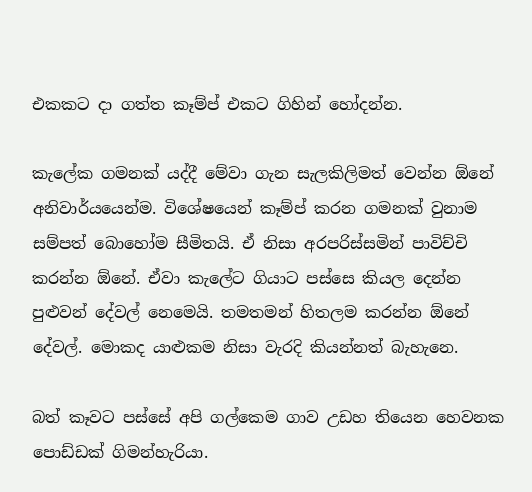එකකට දා ගත්ත කෑම්ප් එකට ගිහින් හෝදන්න.

කැලේක ගමනක් යද්දී මේවා ගැන සැලකිලිමත් වෙන්න ඕනේ අනිවාර්යයෙන්ම. විශේෂයෙන් කෑම්ප් කරන ගමනක් වුනාම සම්පත් බොහෝම සීමිතයි. ඒ නිසා අරපරිස්සමින් පාවිච්චි කරන්න ඕනේ. ඒවා කැලේට ගියාට පස්සෙ කියල දෙන්න පුළුවන් දේවල් නෙමෙයි. තමතමන් හිතලම කරන්න ඕනේ දේවල්. මොකද යාළුකම නිසා වැරදි කියන්නත් බැහැනෙ.

බත් කෑවට පස්සේ අපි ගල්කෙම ගාව උඩහ තියෙන හෙවනක පොඩ්ඩක් ගිමන්හැරියා.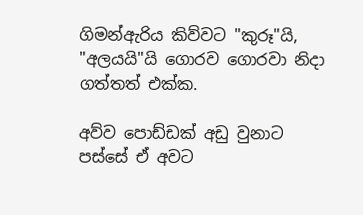ගිමන්ඇරිය කිව්වට "කුරූ"යි, "අලයයි"යි ගොරව ගොරවා නිදා ගත්තත් එක්ක.

අව්ව පොඩ්ඩක් අඩු වුනාට පස්සේ ඒ අවට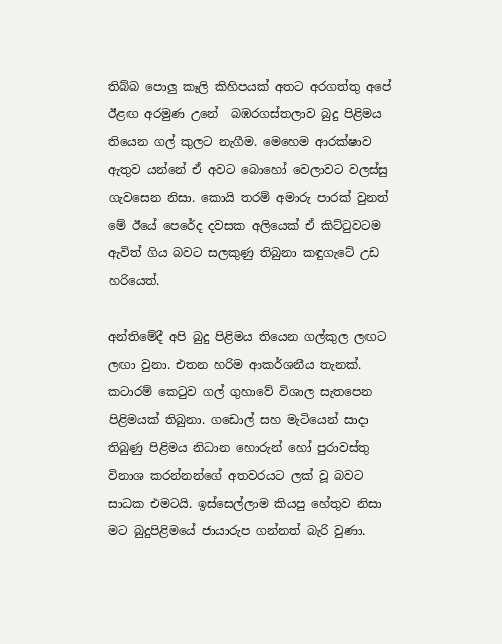තිබ්බ පොලු කෑලි කිහිපයක් අතට අරගත්තු අපේ ඊළඟ අරමුණ උනේ  බඹරගස්තලාව බුදු පිළිමය තියෙන ගල් කුලට නැගීම. මෙහෙම ආරක්ෂාව ඇතුව යන්නේ ඒ අවට බොහෝ වෙලාවට වලස්සු ගැවසෙන නිසා. කොයි තරම් අමාරු පාරක් වුනත් මේ ඊයේ පෙරේද දවසක අලියෙක් ඒ කිට්ටුවටම ඇවිත් ගිය බවට සලකුණු තිබුනා කඳුගැටේ උඩ හරියෙත්.

අන්තිමේදී අපි බුදු පිළිමය තියෙන ගල්කුල ලඟට ලඟා වුනා. එතන හරිම ආකර්ශනීය තැනක්. කටාරම් කෙටුව ගල් ගුහාවේ විශාල සැතපෙන පිළිමයක් තිබුනා. ගඩොල් සහ මැටියෙන් සාදා තිබුණු පිළිමය නිධාන හොරුන් හෝ පුරාවස්තු විනාශ කරන්නන්ගේ අතවරයට ලක් වූ බවට සාධක එමටයි. ඉස්සෙල්ලාම කියපු හේතුව නිසා මට බුදුපිළිමයේ ජායාරුප ගන්නත් බැරි වුණා.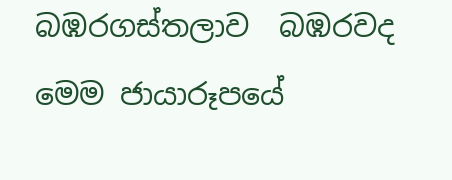බඹරගස්තලාව  බඹරවද
මෙම ජායාරූපයේ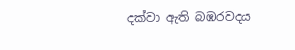දක්වා ඇති බඹරවදය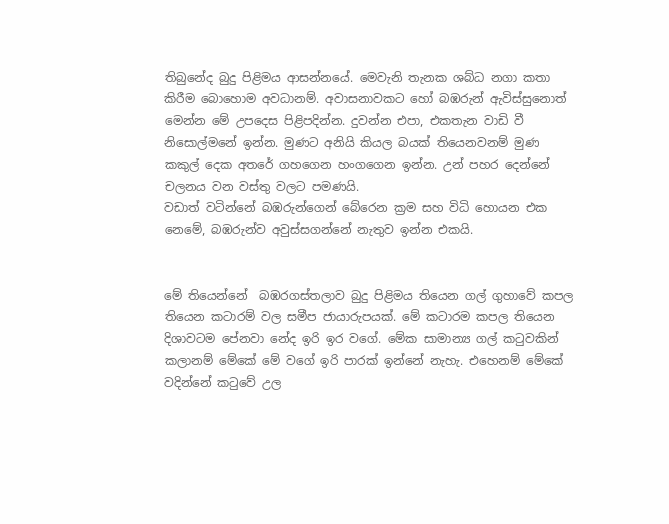තිබුනේද බුදු පිළිමය ආසන්නයේ. මෙවැනි තැනක ශබ්ධ නගා කතා කිරීම බොහොම අවධානම්. අවාසනාවකට හෝ බඹරුන් ඇවිස්සුනොත් මෙන්න මේ උපදෙස පිළිපදින්න. දුවන්න එපා, එකතැන වාඩි වී නිසොල්මනේ ඉන්න. මුණට අනියි කියල බයක් තියෙනවනම් මුණ කකුල් දෙක අතරේ ගහගෙන හංගගෙන ඉන්න. උන් පහර දෙන්නේ චලනය වන වස්තු වලට පමණයි.
වඩාත් වටින්නේ බඹරුන්ගෙන් බේරෙන ක්‍රම සහ විධි හොයන එක නෙමේ, බඹරුන්ව අවුස්සගන්නේ නැතුව ඉන්න එකයි.


මේ තියෙන්නේ  බඹරගස්තලාව බුදු පිළිමය තියෙන ගල් ගුහාවේ කපල තියෙන කටාරම් වල සමීප ජායාරුපයක්. මේ කටාරම කපල තියෙන දිශාවටම පේනවා නේද ඉරි ඉර වගේ. මේක සාමාන්‍ය ගල් කටුවකින් කලානම් මේකේ මේ වගේ ඉරි පාරක් ඉන්නේ නැහැ. එහෙනම් මේකේ වදින්නේ කටුවේ උල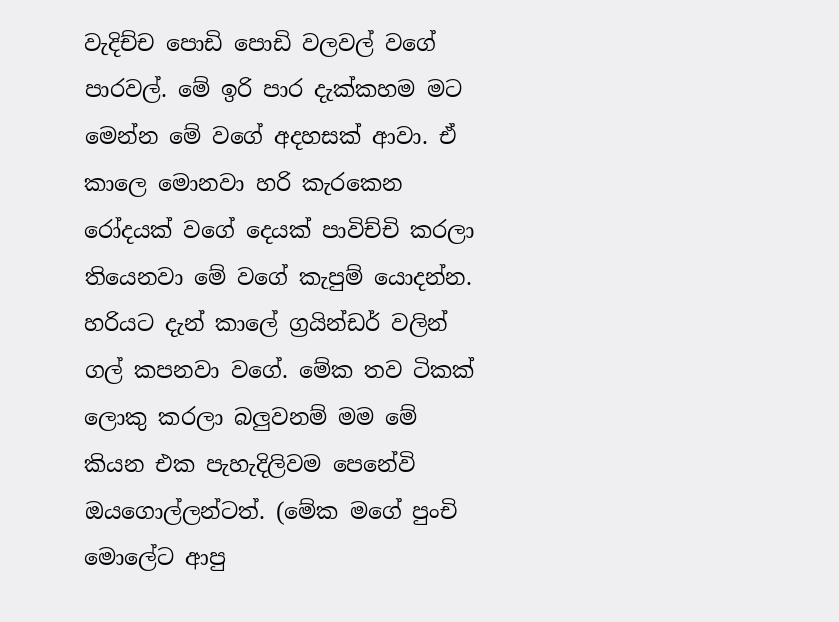වැදිච්ච පොඩි පොඩි වලවල් වගේ පාරවල්. මේ ඉරි පාර දැක්කහම මට මෙන්න මේ වගේ අදහසක් ආවා. ඒ කාලෙ මොනවා හරි කැරකෙන රෝදයක් වගේ දෙයක් පාවිච්චි කරලා තියෙනවා මේ වගේ කැපුම් යොදන්න. හරියට දැන් කාලේ ග්‍රයින්ඩර් වලින් ගල් කපනවා වගේ. මේක තව ටිකක් ලොකු කරලා බලුවනම් මම මේ කියන එක පැහැදිලිවම පෙනේවි ඔයගොල්ලන්ටත්. (මේක මගේ පුංචි මොලේට ආපු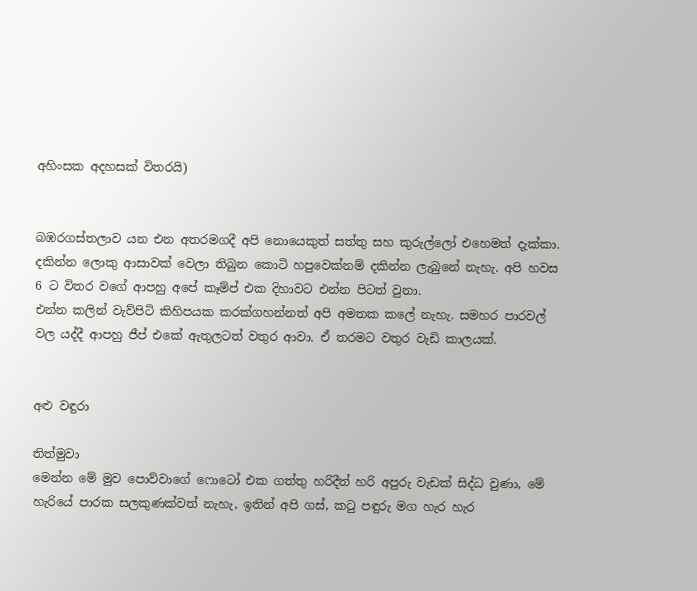අහිංසක අදහසක් විතරයි)


බඹරගස්තලාව යන එන අතරමගදී අපි නොයෙකුත් සත්තු සහ කුරුල්ලෝ එහෙමත් දැක්කා. දකින්න ලොකු ආසාවක් වෙලා තිබුන කොටි හපුවෙක්නම් දකින්න ලැබුනේ නැහැ. අපි හවස 6 ට විතර වගේ ආපහු අපේ කෑම්ප් එක දිහාවට එන්න පිටත් වුනා.
එන්න කලින් වැව්පිටි කිහිපයක කරක්ගහන්නත් අපි අමතක කලේ නැහැ. සමහර පාරවල් වල යද්දී ආපහු ජීප් එකේ ඇතුලටත් වතුර ආවා. ඒ තරමට වතුර වැඩි කාලයක්.


අළු වඳුරා

තිත්මුවා
මෙන්න මේ මුව පොව්වාගේ ෆොටෝ එක ගත්තු හරිදීත් හරි අපුරු වැඩක් සිද්ධ වුණා, මේ හැරියේ පාරක සලකුණක්වත් නැහැ, ඉතින් අපි ගස්, කටු පඳුරු මග හැර හැර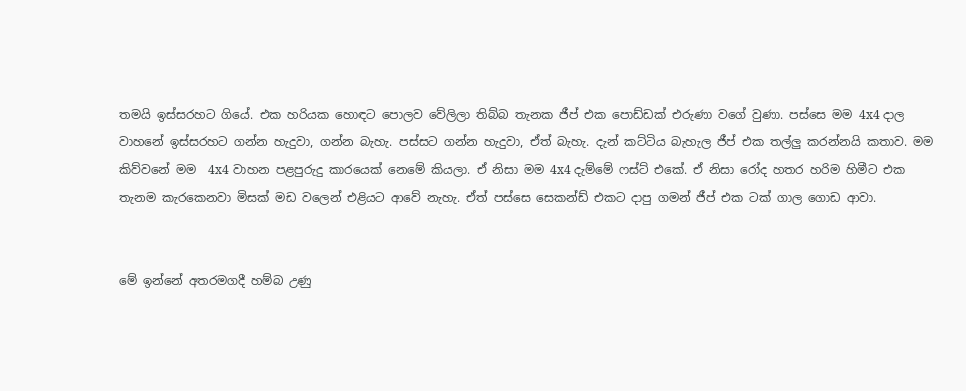තමයි ඉස්සරහට ගියේ. එක හරියක හොඳට පොලව වේලිලා තිබ්බ තැනක ජීප් එක පොඩ්ඩක් එරුණා වගේ වුණා. පස්සෙ මම 4x4 දාල වාහනේ ඉස්සරහට ගන්න හැදුවා, ගන්න බැහැ. පස්සට ගන්න හැදුවා, ඒත් බැහැ. දැන් කට්ටිය බැහැල ජීප් එක තල්ලු කරන්නයි කතාව. මම කිව්වනේ මම  4x4 වාහන පළපුරුදු කාරයෙක් නෙමේ කියලා. ඒ නිසා මම 4x4 දැම්මේ ෆස්ට් එකේ. ඒ නිසා රෝද හතර හරිම හිමීට එක තැනම කැරකෙනවා මිසක් මඩ වලෙන් එළියට ආවේ නැහැ. ඒත් පස්සෙ සෙකන්ඩ් එකට දාපු ගමන් ජීප් එක ටක් ගාල ගොඩ ආවා.


මේ ඉන්නේ අතරමගදී හම්බ උණු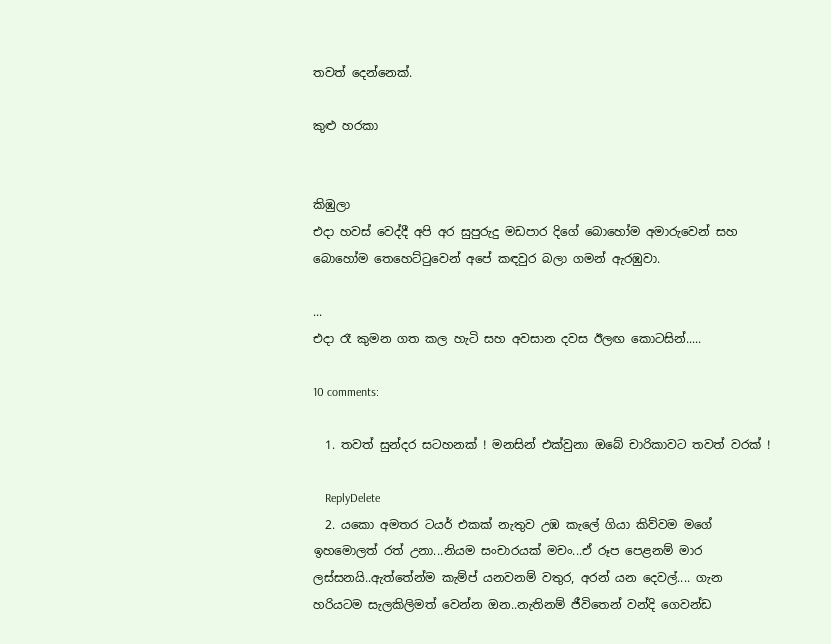තවත් දෙන්නෙක්.

කුළු හරකා


කිඹුලා
එදා හවස් වෙද්දී අපි අර සුපුරුදු මඩපාර දිගේ බොහෝම අමාරුවෙන් සහ බොහෝම තෙහෙට්ටුවෙන් අපේ කඳවුර බලා ගමන් ඇරඹුවා.

...
එදා රෑ කුමන ගත කල හැටි සහ අවසාන දවස ඊලඟ කොටසින්.....

10 comments:

  1. තවත් සුන්දර සටහනක් ! මනසින් එක්වුනා ඔබේ චාරිකාවට තවත් වරක් !

    ReplyDelete
  2. යකො අමතර ටයර් එකක් නැතුව උඹ කැලේ ගියා කිව්වම මගේ ඉහමොලත් රත් උනා...නියම සංචාරයක් මචං...ඒ රූප පෙළනම් මාර ලස්සනයි..ඇත්තේන්ම කැම්ප් යනවනම් වතුර, අරන් යන දෙවල්.... ගැන හරියටම සැලකිලිමත් වෙන්න ඔන..නැතිනම් ජීවිතෙන් වන්දි ගෙවන්ඩ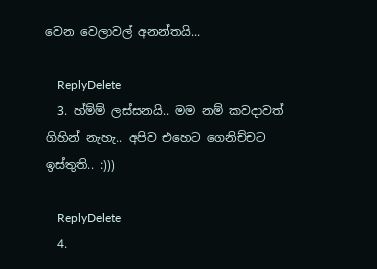වෙන වෙලාවල් අනන්තයි...

    ReplyDelete
  3. හ්ම්ම් ලස්සනයි.. මම නම් කවදාවත් ගිහින් නැහැ.. අපිව එහෙට ගෙනිච්චට ඉස්තුති.. :)))

    ReplyDelete
  4.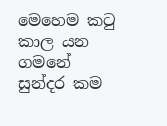මෙහෙම කටු කාල යන ගමනේ සුන්දර කම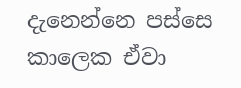දැනෙන්නෙ පස්සෙ කාලෙක ඒවා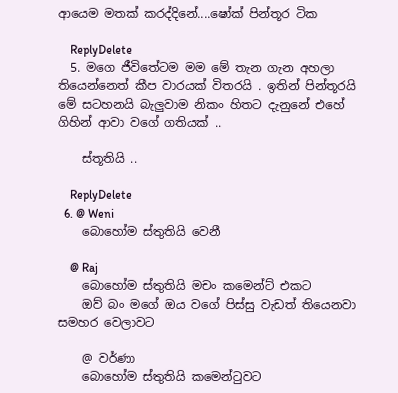ආයෙම මතක් කරද්දිනේ....ෂෝක් පින්තූර ටික

    ReplyDelete
  5. මගෙ ජීවිතේටම මම මේ තැන ගැන අහලා තියෙන්නෙත් කීප වාරයක් විතරයි . ඉතින් පින්තූරයි මේ සටහනයි බැලුවාම නිකං හිතට දැනුනේ එහේ ගිහින් ආවා වගේ ගතියක් ..

    ස්තූතියි ..

    ReplyDelete
  6. @ Weni
    බොහෝම ස්තුතියි වෙනී

    @ Raj
    බොහෝම ස්තුතියි මචං කමෙන්ට් එකට
    ඔව් බං මගේ ඔය වගේ පිස්සු වැඩත් තියෙනවා සමහර වෙලාවට

    @ වර්ණා
    බොහෝම ස්තුතියි කමෙන්ටුවට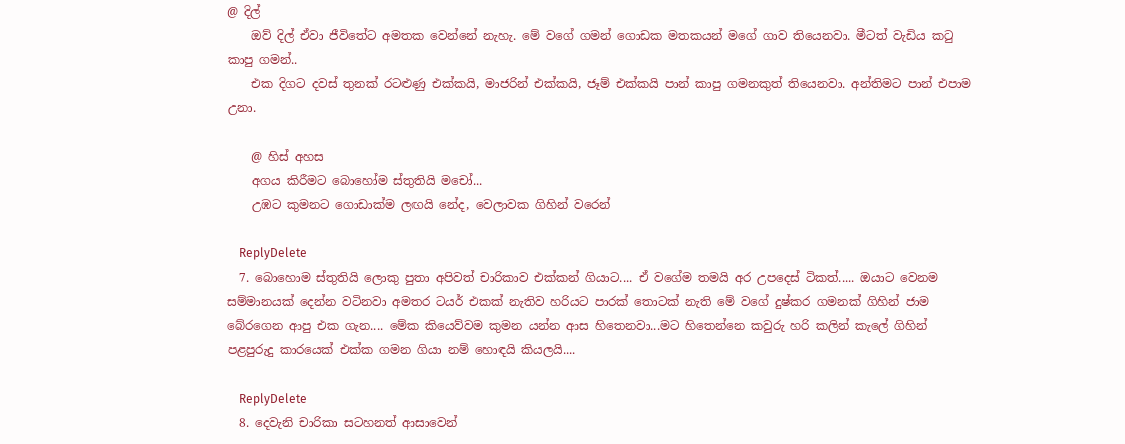@ දිල්
    ඔව් දිල් ඒවා ජීවිතේට අමතක වෙන්නේ නැහැ. මේ වගේ ගමන් ගොඩක මතකයන් මගේ ගාව තියෙනවා. මීටත් වැඩිය කටු කාපු ගමන්..
    එක දිගට දවස් තුනක් රටළුණු එක්කයි, මාජරින් එක්කයි, ජෑම් එක්කයි පාන් කාපු ගමනකුත් තියෙනවා. අන්තිමට පාන් එපාම උනා.

    @ හිස් අහස
    අගය කිරීමට බොහෝම ස්තුතියි මචෝ...
    උඹට කුමනට ගොඩාක්ම ලඟයි නේද, වෙලාවක ගිහින් වරෙන්

    ReplyDelete
  7. බොහොම ස්තුතියි ලොකු පුතා අපිවත් චාරිකාව එක්කන් ගියාට.... ඒ වගේම තමයි අර උපදෙස් ටිකත්..... ඔයාට වෙනම සම්මානයක් දෙන්න වටිනවා අමතර ටයර් එකක් නැතිව හරියට පාරක් තොටක් නැති මේ වගේ දුෂ්කර ගමනක් ගිහින් ජාම බේරගෙන ආපු එක ගැන.... මේක කියෙව්වම කුමන යන්න ආස හිතෙනවා...මට හිතෙන්නෙ කවුරු හරි කලින් කැලේ ගිහින් පළපුරුදු කාරයෙක් එක්ක ගමන ගියා නම් හොඳයි කියලයි....

    ReplyDelete
  8. දෙවැනි චාරිකා සටහනත් ආසාවෙන්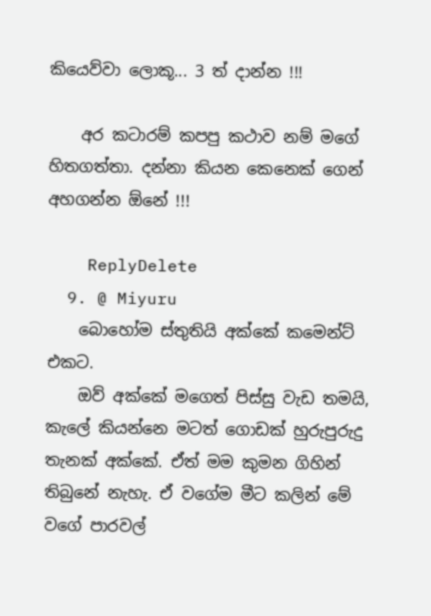කියෙව්වා ලොකූ... 3 ත් දාන්න !!!

    අර කටාරම් කපපු කථාව නම් මගේ හිතගත්තා. දන්නා කියන කෙනෙක් ගෙන් අහගන්න ඕනේ !!!

    ReplyDelete
  9. @ Miyuru
    බොහෝම ස්තුතියි අක්කේ කමෙන්ට් එකට.
    ඔව් අක්කේ මගෙත් පිස්සු වැඩ තමයි, කැලේ කියන්නෙ මටත් ගොඩක් හුරුපුරුදු තැනක් අක්කේ. ඒත් මම කුමන ගිහින් තිබුනේ නැහැ. ඒ වගේම මීට කලින් මේ වගේ පාරවල්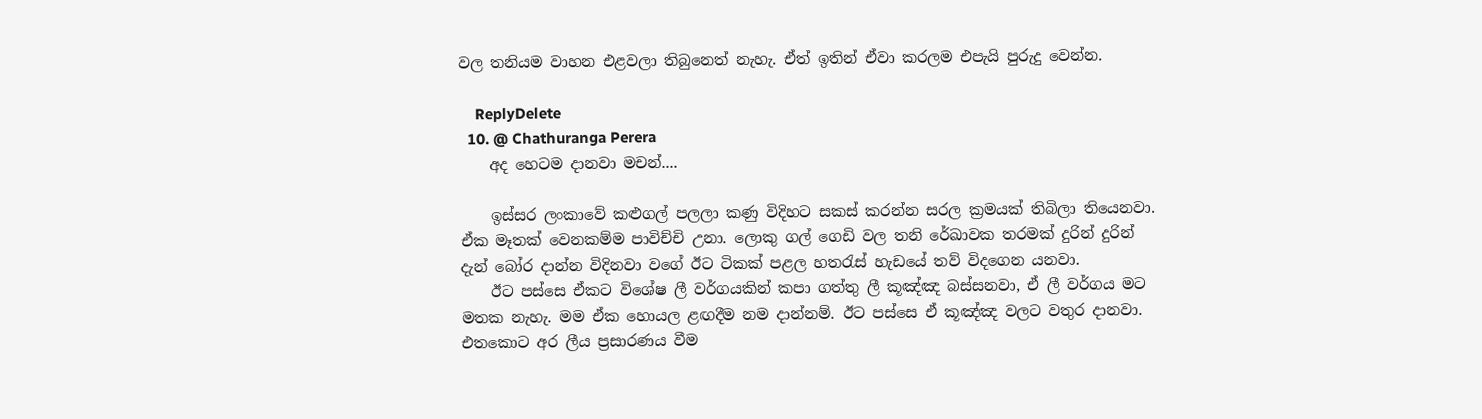වල තනියම වාහන එළවලා තිබුනෙත් නැහැ. ඒත් ඉතින් ඒවා කරලම එපැයි පුරුදු වෙන්න.

    ReplyDelete
  10. @ Chathuranga Perera
    අද හෙටම දානවා මචන්....

    ඉස්සර ලංකාවේ කළුගල් පලලා කණු විදිහට සකස් කරන්න සරල ක්‍රමයක්‌ තිබිලා තියෙනවා. ඒක මෑතක් වෙනකම්ම පාවිච්චි උනා. ලොකු ගල් ගෙඩි වල තනි රේඛාවක තරමක් දුරින් දුරින් දැන් බෝර දාන්න විදිනවා වගේ ඊට ටිකක් පළල හතරැස් හැඩයේ තව් විදගෙන යනවා.
    ඊට පස්සෙ ඒකට විශේෂ ලී වර්ගයකින් කපා ගත්තු ලී කූඤ්ඤ බස්සනවා, ඒ ලී වර්ගය මට මතක නැහැ. මම ඒක හොයල ළඟදීම නම දාන්නම්. ඊට පස්සෙ ඒ කූඤ්ඤ වලට වතුර දානවා. එතකොට අර ලීය ප්‍රසාරණය වීම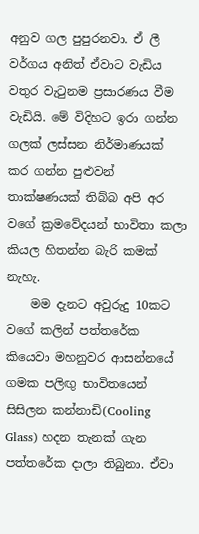අනුව ගල පුපුරනවා. ඒ ලී වර්ගය අනිත් ඒවාට වැඩිය වතුර වැටුනම ප්‍රසාරණය වීම වැඩියි. මේ විදිහට ඉරා ගන්න ගලක් ලස්සන නිර්මාණයක් කර ගන්න පුළුවන් තාක්ෂණයක් තිබ්බ අපි අර වගේ ක්‍රමවේදයන් භාවිතා කලා කියල හිතන්න බැරි කමක් නැහැ.
    මම දැනට අවුරුදු 10කට වගේ කලින් පත්තරේක කියෙවා මහනුවර ආසන්නයේ ගමක පලිඟු භාවිතයෙන් සිසිලන කන්නාඩි(Cooling Glass) හදන තැනක් ගැන පත්තරේක දාලා තිබුනා. ඒවා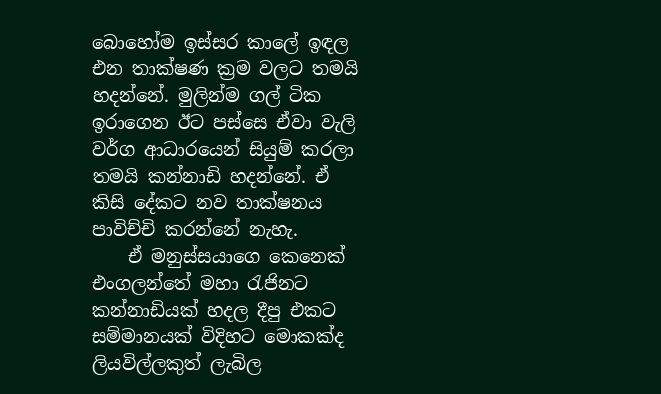බොහෝම ඉස්සර කාලේ ඉඳල එන තාක්ෂණ ක්‍රම වලට තමයි හදන්නේ. මුලින්ම ගල් ටික ඉරාගෙන ඊට පස්සෙ ඒවා වැලි වර්ග ආධාරයෙන් සියුම් කරලා තමයි කන්නාඩි හදන්නේ. ඒ කිසි දේකට නව තාක්ෂනය පාවිච්චි කරන්නේ නැහැ.
    ඒ මනුස්සයාගෙ කෙනෙක් එංගලන්තේ මහා රැජිනට කන්නාඩියක් හදල දීපු එකට සම්මානයක් විදිහට මොකක්ද ලියවිල්ලකුත් ලැබිල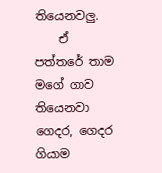තියෙනවලු.
    ඒ පත්තරේ තාම මගේ ගාව තියෙනවා ගෙදර, ගෙදර ගියාම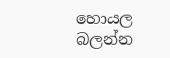හොයල බලන්න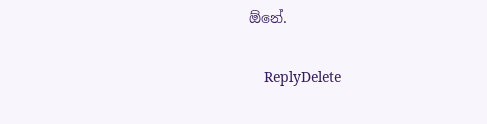ඕනේ.

    ReplyDelete